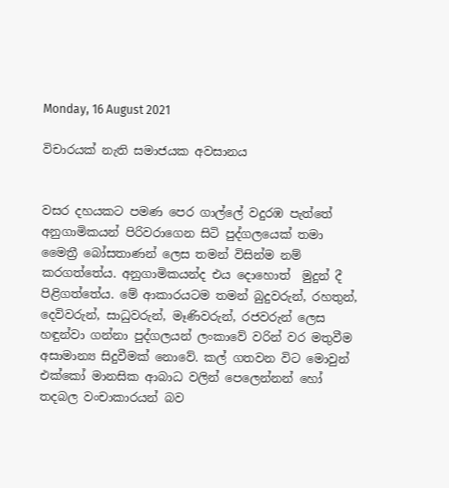Monday, 16 August 2021

විචාරයක් නැති සමාජයක අවසානය


වසර දහයකට පමණ පෙර ගාල්ලේ වදුරඹ පැත්තේ අනුගාමිකයන් පිරිවරාගෙන සිටි පුද්ගලයෙක් තමා මෛත්‍රී බෝසතාණන් ලෙස තමන් විසින්ම නම් කරගත්තේය. අනුගාමිකයන්ද එය දොහොත්  මුදුන් දී පිළිගත්තේය. මේ ආකාරයටම තමන් බුදුවරුන්, රහතුන්, දෙවිවරුන්, සාධුවරුන්, මෑණිවරුන්, රජවරුන් ලෙස හඳුන්වා ගන්නා පුද්ගලයන් ලංකාවේ වරින් වර මතුවීම අසාමාන්‍ය සිදුවීමක් නොවේ. කල් ගතවන විට මොවුන් එක්කෝ මානසික ආබාධ වලින් පෙලෙන්නන් හෝ තදබල වංචාකාරයන් බව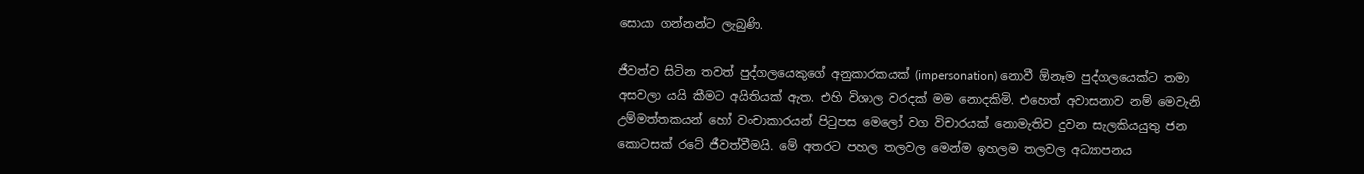සොයා ගන්නන්ට ලැබුණි.

ජීවත්ව සිටින තවත් පුද්ගලයෙකුගේ අනුකාරකයක් (impersonation) නොවී ඕනෑම පුද්ගලයෙක්ට තමා අසවලා යයි කීමට අයිතියක් ඇත. එහි විශාල වරදක් මම නොදකිමි. එහෙත් අවාසනාව නම් මෙවැනි උම්මත්තකයන් හෝ වංචාකාරයන් පිටුපස මෙලෝ වග විචාරයක් නොමැතිව දුවන සැලකියයුතු ජන කොටසක් රටේ ජීවත්වීමයි. මේ අතරට පහල තලවල මෙන්ම ඉහලම තලවල අධ්‍යාපනය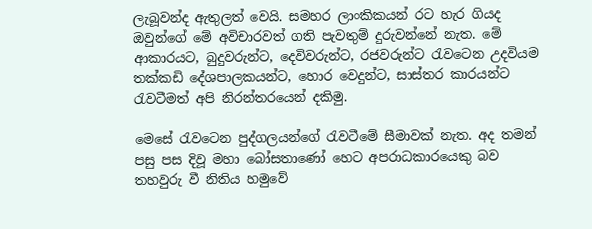ලැබූවන්ද ඇතුලත් වෙයි. සමහර ලාංකිකයන් රට හැර ගියද ඔවුන්ගේ මේ අවිචාරවත් ගති පැවතුම් දුරුවන්නේ නැත. මේ ආකාරයට, බුදුවරුන්ට, දෙවිවරුන්ට, රජවරුන්ට රැවටෙන උදවියම තක්කඩි දේශපාලකයන්ට, හොර වෙදුන්ට, සාස්තර කාරයන්ට රැවටීමත් අපි නිරන්තරයෙන් දකිමු.

මෙසේ රැවටෙන පුද්ගලයන්ගේ රැවටීමේ සීමාවක් නැත. අද තමන් පසු පස දිවූ මහා බෝසතාණෝ හෙට අපරාධකාරයෙකු බව තහවුරු වී නිතිය හමුවේ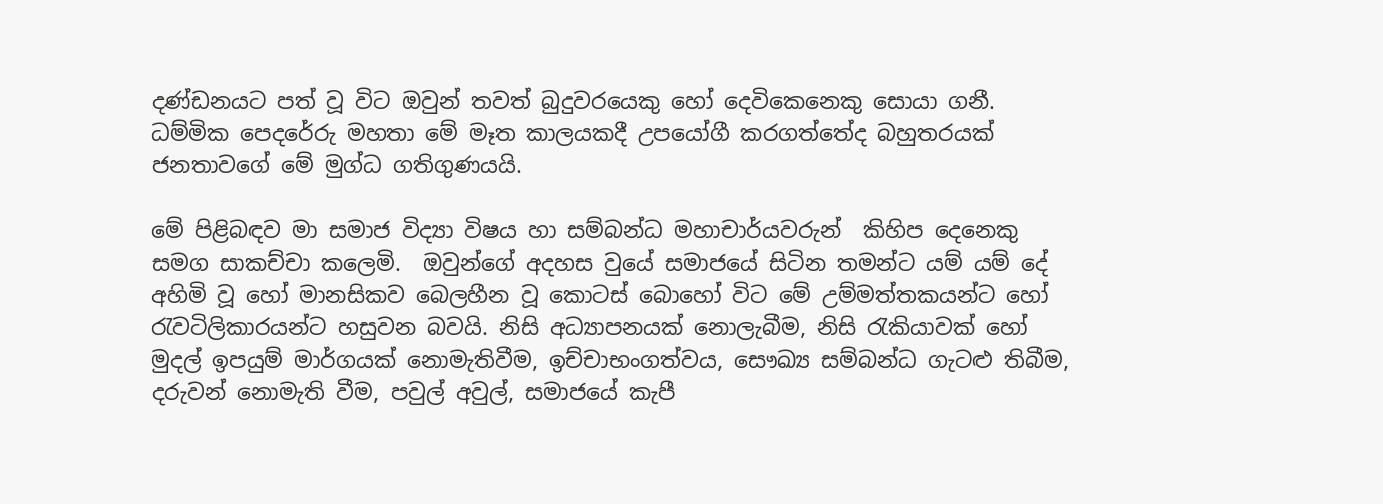දණ්ඩනයට පත් වූ විට ඔවුන් තවත් බුදුවරයෙකු හෝ දෙවිකෙනෙකු සොයා ගනී. ධම්මික පෙදරේරු මහතා මේ මෑත කාලයකදී උපයෝගී කරගත්තේද බහුතරයක් ජනතාවගේ මේ මුග්ධ ගතිගුණයයි.

මේ පිළිබඳව මා සමාජ විද්‍යා විෂය හා සම්බන්ධ මහාචාර්යවරුන්  කිහිප දෙනෙකු සමග සාකච්චා කලෙමි.  ඔවුන්ගේ අදහස වුයේ සමාජයේ සිටින තමන්ට යම් යම් දේ අහිමි වූ හෝ මානසිකව බෙලහීන වූ කොටස් බොහෝ විට මේ උම්මත්තකයන්ට හෝ රැවටිලිකාරයන්ට හසුවන බවයි. නිසි අධ්‍යාපනයක් නොලැබීම, නිසි රැකියාවක් හෝ මුදල් ඉපයුම් මාර්ගයක් නොමැතිවීම, ඉච්චාභංගත්වය, සෞඛ්‍ය සම්බන්ධ ගැටළු තිබීම, දරුවන් නොමැති වීම, පවුල් අවුල්, සමාජයේ කැපී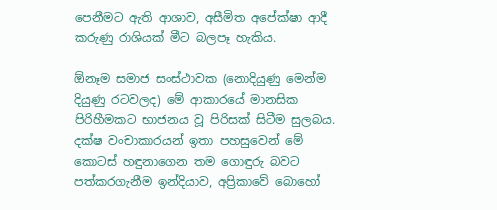පෙනීමට ඇති ආශාව, අසීමිත අපේක්ෂා ආදී කරුණු රාශියක් මීට බලපෑ හැකිය.

ඕනෑම සමාජ සංස්ථාවක (නොදියුණු මෙන්ම දියුණු රටවලද) මේ ආකාරයේ මානසික පිරිහීමකට භාජනය වූ පිරිසක් සිටීම සුලබය. දක්ෂ වංචාකාරයන් ඉතා පහසුවෙන් මේ කොටස් හඳුනාගෙන තම ගොඳුරු බවට පත්කරගැනීම ඉන්දියාව, අප්‍රිකාවේ බොහෝ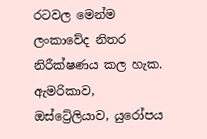රටවල මෙන්ම ලංකාවේද නිතර නිරීක්ෂණය කල හැක. ඇමරිකාව, ඔස්ට්‍රේලියාව, යුරෝපය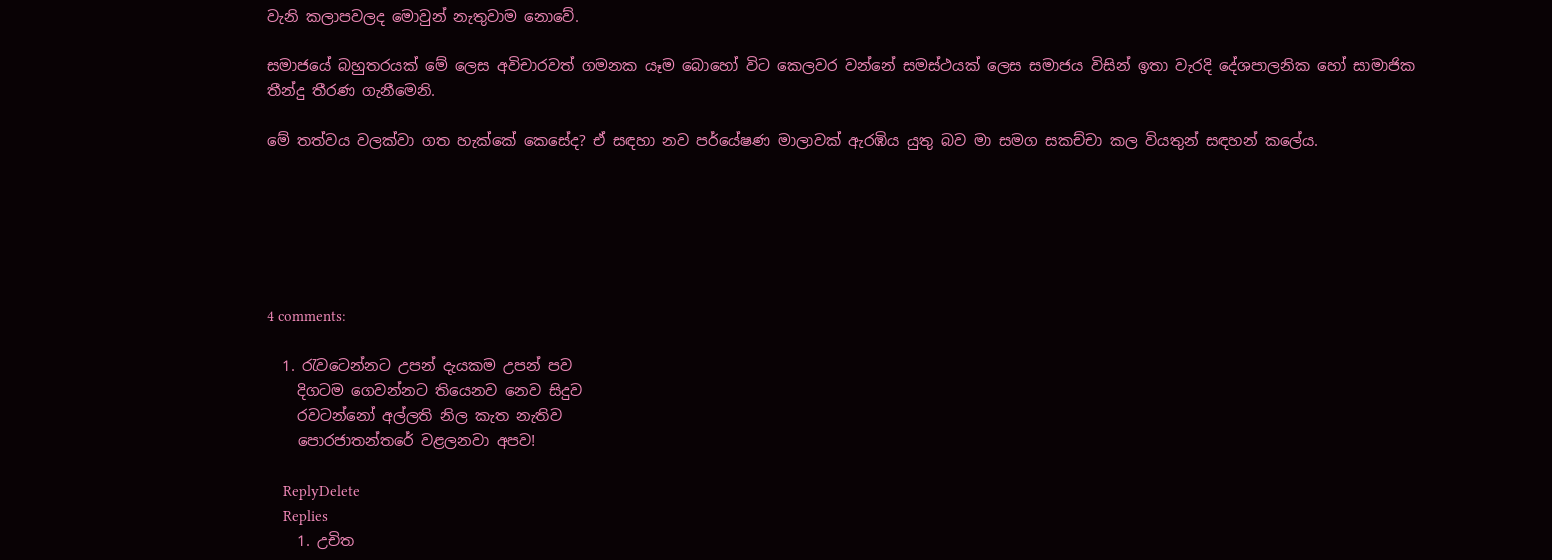වැනි කලාපවලද මොවුන් නැතුවාම නොවේ.

සමාජයේ බහුතරයක් මේ ලෙස අවිචාරවත් ගමනක යෑම බොහෝ විට කෙලවර වන්නේ සමස්ථයක් ලෙස සමාජය විසින් ඉතා වැරදි දේශපාලනික හෝ සාමාජික තීන්දු තීරණ ගැනීමෙනි.

මේ තත්වය වලක්වා ගත හැක්කේ කෙසේද? ඒ සඳහා නව පර්යේෂණ මාලාවක් ඇරඹිය යුතු බව මා සමග සකච්චා කල වියතුන් සඳහන් කලේය.






4 comments:

  1. රැවටෙන්නට උපන් දැයකම උපන් පව
    දිගටම ගෙවන්නට තියෙනව නෙව සිදුව
    රවටන්නෝ අල්ලති නිල කැත නැතිව
    පොරජාතන්තරේ වළලනවා අපව!

    ReplyDelete
    Replies
    1. උචිත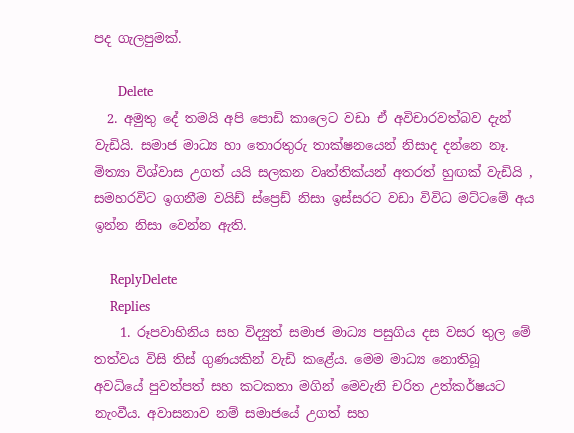පද ගැලපුමක්.

      Delete
  2. අමුතු දේ තමයි අපි පොඩි කාලෙට වඩා ඒ අවිචාරවත්බව දැන් වැඩියි. සමාජ මාධ්‍ය හා තොරතුරු තාක්ෂනයෙන් නිසාද දන්නෙ නෑ. මිත්‍යා විශ්වාස උගත් යයි සලකන වෘත්තික්යන් අතරත් හුඟක් වැඩියි , සමහරවිට ඉගනීම වයිඩ් ස්ප්‍රෙඩ් නිසා ඉස්සරට වඩා විවිධ මට්ටමේ අය ඉන්න නිසා වෙන්න ඇති.

    ReplyDelete
    Replies
    1. රූපවාහිනිය සහ විද්‍යුත් සමාජ මාධ්‍ය පසුගිය දස වසර තුල මේ තත්වය විසි තිස් ගුණයකින් වැඩි කළේය. මෙම මාධ්‍ය නොතිබූ අවධියේ පුවත්පත් සහ කටකතා මගින් මෙවැනි චරිත උත්කර්ෂයට නැංවීය. අවාසනාව නම් සමාජයේ උගත් සහ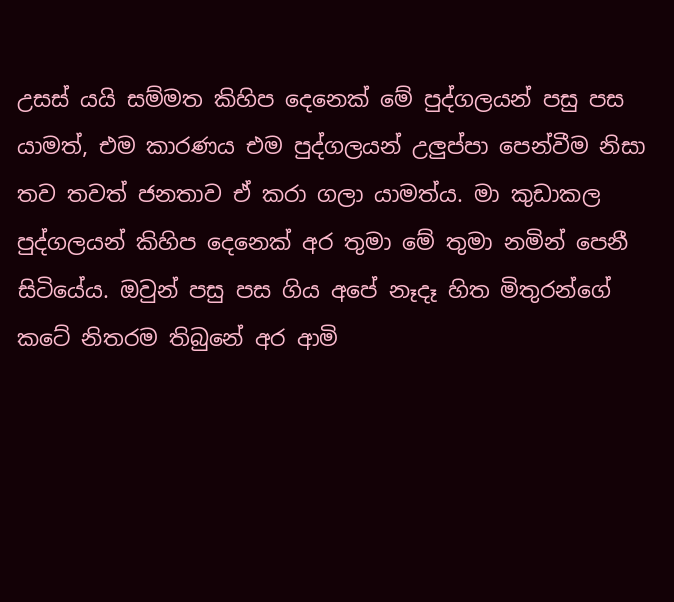උසස් යයි සම්මත කිහිප දෙනෙක් මේ පුද්ගලයන් පසු පස යාමත්, එම කාරණය එම පුද්ගලයන් උලුප්පා පෙන්වීම නිසා තව තවත් ජනතාව ඒ කරා ගලා යාමත්ය. මා කුඩාකල පුද්ගලයන් කිහිප දෙනෙක් අර තුමා මේ තුමා නමින් පෙනී සිටියේය. ඔවුන් පසු පස ගිය අපේ නෑදෑ හිත මිතුරන්ගේ කටේ නිතරම තිබුනේ අර ආමි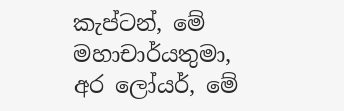කැප්ටන්, මේ මහාචාර්යතුමා, අර ලෝයර්, මේ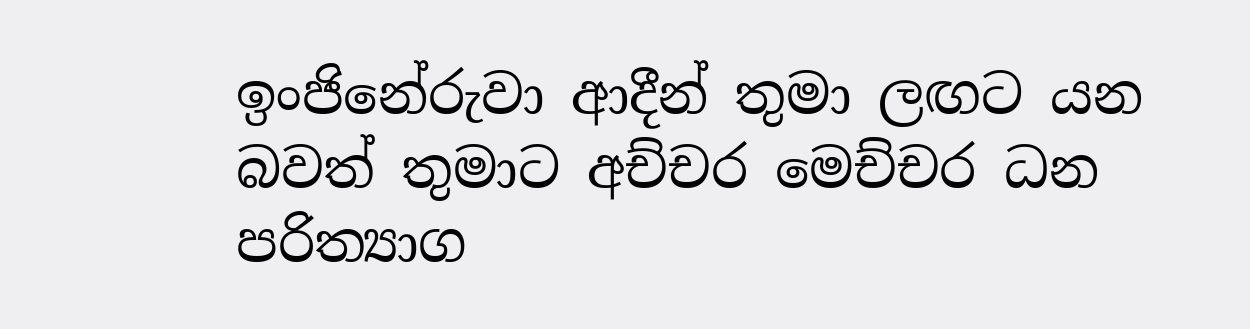ඉංජිනේරුවා ආදීන් තුමා ලඟට යන බවත් තුමාට අච්චර මෙච්චර ධන පරිත්‍යාග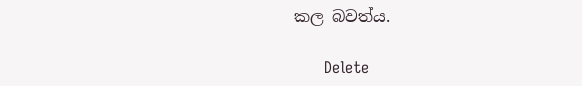කල බවත්ය.

      Delete